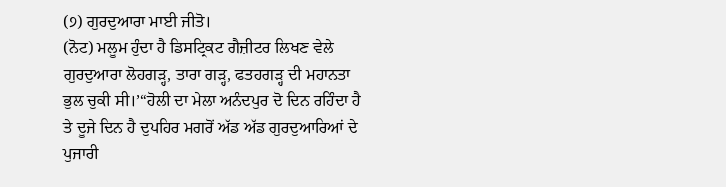(੭) ਗੁਰਦੁਆਰਾ ਮਾਈ ਜੀਤੋ।
(ਨੋਟ) ਮਲੂਮ ਹੁੰਦਾ ਹੈ ਡਿਸਟ੍ਰਿਕਟ ਗੈਜ਼ੀਟਰ ਲਿਖਣ ਵੇਲੇ ਗੁਰਦੁਆਰਾ ਲੋਹਗੜ੍ਹ, ਤਾਰਾ ਗੜ੍ਹ, ਫਤਹਗੜ੍ਹ ਦੀ ਮਹਾਨਤਾ ਭੁਲ ਚੁਕੀ ਸੀ।’“ਹੋਲੀ ਦਾ ਮੇਲਾ ਅਨੰਦਪੁਰ ਦੋ ਦਿਨ ਰਹਿੰਦਾ ਹੈ ਤੇ ਦੂਜੇ ਦਿਨ ਹੈ ਦੁਪਹਿਰ ਮਗਰੋਂ ਅੱਡ ਅੱਡ ਗੁਰਦੁਆਰਿਆਂ ਦੇ ਪੁਜਾਰੀ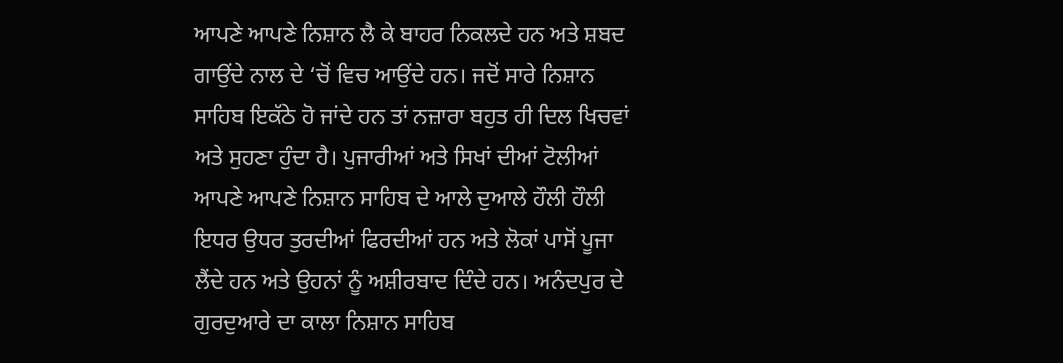ਆਪਣੇ ਆਪਣੇ ਨਿਸ਼ਾਨ ਲੈ ਕੇ ਬਾਹਰ ਨਿਕਲਦੇ ਹਨ ਅਤੇ ਸ਼ਬਦ ਗਾਉਂਦੇ ਨਾਲ ਦੇ ‘ਚੋਂ ਵਿਚ ਆਉਂਦੇ ਹਨ। ਜਦੋਂ ਸਾਰੇ ਨਿਸ਼ਾਨ ਸਾਹਿਬ ਇਕੱਠੇ ਹੋ ਜਾਂਦੇ ਹਨ ਤਾਂ ਨਜ਼ਾਰਾ ਬਹੁਤ ਹੀ ਦਿਲ ਖਿਚਵਾਂ ਅਤੇ ਸੁਹਣਾ ਹੁੰਦਾ ਹੈ। ਪੁਜਾਰੀਆਂ ਅਤੇ ਸਿਖਾਂ ਦੀਆਂ ਟੋਲੀਆਂ ਆਪਣੇ ਆਪਣੇ ਨਿਸ਼ਾਨ ਸਾਹਿਬ ਦੇ ਆਲੇ ਦੁਆਲੇ ਹੌਲੀ ਹੌਲੀ ਇਧਰ ਉਧਰ ਤੁਰਦੀਆਂ ਫਿਰਦੀਆਂ ਹਨ ਅਤੇ ਲੋਕਾਂ ਪਾਸੋਂ ਪੂਜਾ ਲੈਂਦੇ ਹਨ ਅਤੇ ਉਹਨਾਂ ਨੂੰ ਅਸ਼ੀਰਬਾਦ ਦਿੰਦੇ ਹਨ। ਅਨੰਦਪੁਰ ਦੇ ਗੁਰਦੁਆਰੇ ਦਾ ਕਾਲਾ ਨਿਸ਼ਾਨ ਸਾਹਿਬ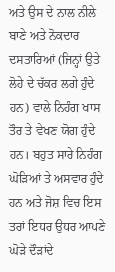ਅਤੇ ਉਸ ਦੇ ਨਾਲ ਨੀਲੇ ਬਾਣੇ ਅਤੇ ਨੋਕਦਾਰ ਦਸਤਾਰਿਆਂ (ਜਿਨ੍ਹਾਂ ਉਤੇ ਲੋਹੇ ਦੇ ਚੱਕਰ ਲਗੇ ਹੁੰਦੇ ਹਨ) ਵਾਲੇ ਨਿਹੰਗ ਖਾਸ ਤੌਰ ਤੇ ਵੇਖਣ ਯੋਗ ਹੁੰਦੇ ਹਨ। ਬਹੁਤ ਸਾਰੇ ਨਿਹੰਗ ਘੋੜਿਆਂ ਤੇ ਅਸਵਾਰ ਹੁੰਦੇ ਹਨ ਅਤੇ ਜੋਸ਼ ਵਿਚ ਇਸ ਤਰਾਂ ਇਧਰ ਉਧਰ ਆਪਣੇ ਘੋੜੇ ਦੌੜਾਂਦੇ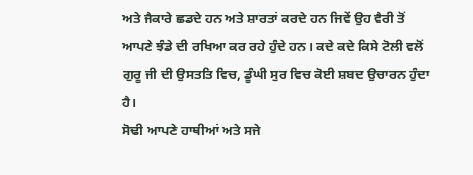ਅਤੇ ਜੈਕਾਰੇ ਛਡਦੇ ਹਨ ਅਤੇ ਸ਼ਾਰਤਾਂ ਕਰਦੇ ਹਨ ਜਿਵੇਂ ਉਹ ਵੈਰੀ ਤੋਂ ਆਪਣੇ ਝੰਡੇ ਦੀ ਰਖਿਆ ਕਰ ਰਹੇ ਹੁੰਦੇ ਹਨ। ਕਦੇ ਕਦੇ ਕਿਸੇ ਟੋਲੀ ਵਲੋਂ ਗੁਰੂ ਜੀ ਦੀ ਉਸਤਤਿ ਵਿਚ, ਡੂੰਘੀ ਸੁਰ ਵਿਚ ਕੋਈ ਸ਼ਬਦ ਉਚਾਰਨ ਹੁੰਦਾ ਹੈ।
ਸੋਢੀ ਆਪਣੇ ਹਾਥੀਆਂ ਅਤੇ ਸਜੇ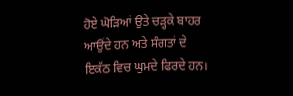ਹੋਏ ਘੋੜਿਆਂ ਉਤੇ ਚੜ੍ਹਕੇ ਬਾਹਰ ਆਉਂਦੇ ਹਨ ਅਤੇ ਸੰਗਤਾਂ ਦੇ ਇਕੱਠ ਵਿਚ ਘੁਮਦੇ ਫਿਰਦੇ ਹਨ।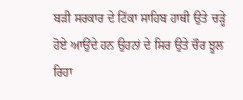ਬੜੀ ਸਰਕਾਰ ਦੇ ਟਿੱਕਾ ਸਾਹਿਬ ਹਾਥੀ ਉਤੇ ਚੜ੍ਹੇ ਹੋਏ ਆਉਂਦੇ ਹਨ ਉਹਨਾਂ ਦੇ ਸਿਰ ਉਤੇ ਚੌਰ ਝੂਲ ਰਿਹਾ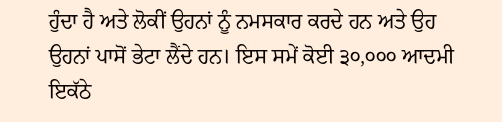ਹੁੰਦਾ ਹੈ ਅਤੇ ਲੋਕੀਂ ਉਹਨਾਂ ਨੂੰ ਨਮਸਕਾਰ ਕਰਦੇ ਹਨ ਅਤੇ ਉਹ ਉਹਨਾਂ ਪਾਸੋਂ ਭੇਟਾ ਲੈਂਦੇ ਹਨ। ਇਸ ਸਮੇਂ ਕੋਈ ੩੦,੦੦੦ ਆਦਮੀ ਇਕੱਠੇ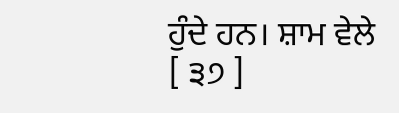ਹੁੰਦੇ ਹਨ। ਸ਼ਾਮ ਵੇਲੇ
[ ੩੭ ]